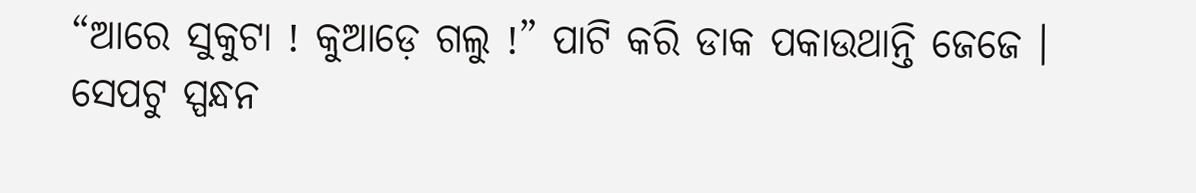“ଆରେ ସୁକୁଟା ! କୁଆଡ଼େ ଗଲୁ !” ପାଟି କରି ଡାକ ପକାଉଥାନ୍ତି ଜେଜେ । ସେପଟୁ ସ୍ପନ୍ଧନ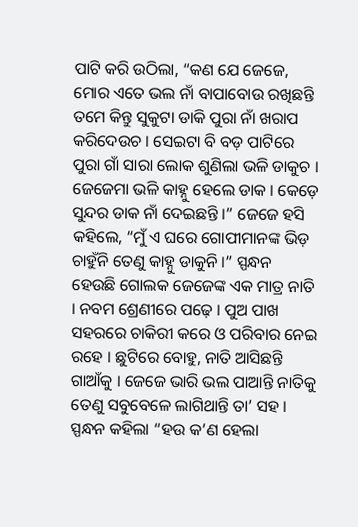ପାଟି କରି ଉଠିଲା, “କଣ ଯେ ଜେଜେ, ମୋର ଏତେ ଭଲ ନାଁ ବାପାବୋଉ ରଖିଛନ୍ତି ତମେ କିନ୍ତୁ ସୁକୁଟା ଡାକି ପୁରା ନାଁ ଖରାପ କରିଦେଉଚ । ସେଇଟା ବି ବଡ଼ ପାଟିରେ ପୁରା ଗାଁ ସାରା ଲୋକ ଶୁଣିଲା ଭଳି ଡାକୁଚ । ଜେଜେମା ଭଳି କାହ୍ନୁ ହେଲେ ଡାକ । କେଡ଼େ ସୁନ୍ଦର ଡାକ ନାଁ ଦେଇଛନ୍ତି ।” ଜେଜେ ହସି କହିଲେ, “ମୁଁ ଏ ଘରେ ଗୋପୀମାନଙ୍କ ଭିଡ଼ ଚାହୁଁନି ତେଣୁ କାହ୍ନୁ ଡାକୁନି ।” ସ୍ପନ୍ଧନ ହେଉଛି ଗୋଲକ ଜେଜେଙ୍କ ଏକ ମାତ୍ର ନାତି । ନବମ ଶ୍ରେଣୀରେ ପଢ଼େ । ପୁଅ ପାଖ ସହରରେ ଚାକିରୀ କରେ ଓ ପରିବାର ନେଇ ରହେ । ଛୁଟିରେ ବୋହୁ, ନାତି ଆସିଛନ୍ତି ଗାଆଁକୁ । ଜେଜେ ଭାରି ଭଲ ପାଆନ୍ତି ନାତିକୁ ତେଣୁ ସବୁବେଳେ ଲାଗିଥାନ୍ତି ତା’ ସହ । ସ୍ପନ୍ଧନ କହିଲା “ହଉ କ’ଣ ହେଲା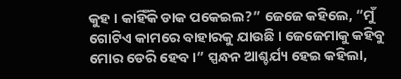କୁହ । କାହିଁକି ଡାକ ପକେଇଲ?” ଜେଜେ କହିଲେ, “ମୁଁ ଗୋଟିଏ କାମରେ ବାହାରକୁ ଯାଉଛି । ଜେଜେମାକୁ କହିବୁ ମୋର ଡେରି ହେବ ।” ସ୍ପନ୍ଧନ ଆଶ୍ଚର୍ଯ୍ୟ ହେଇ କହିଲା,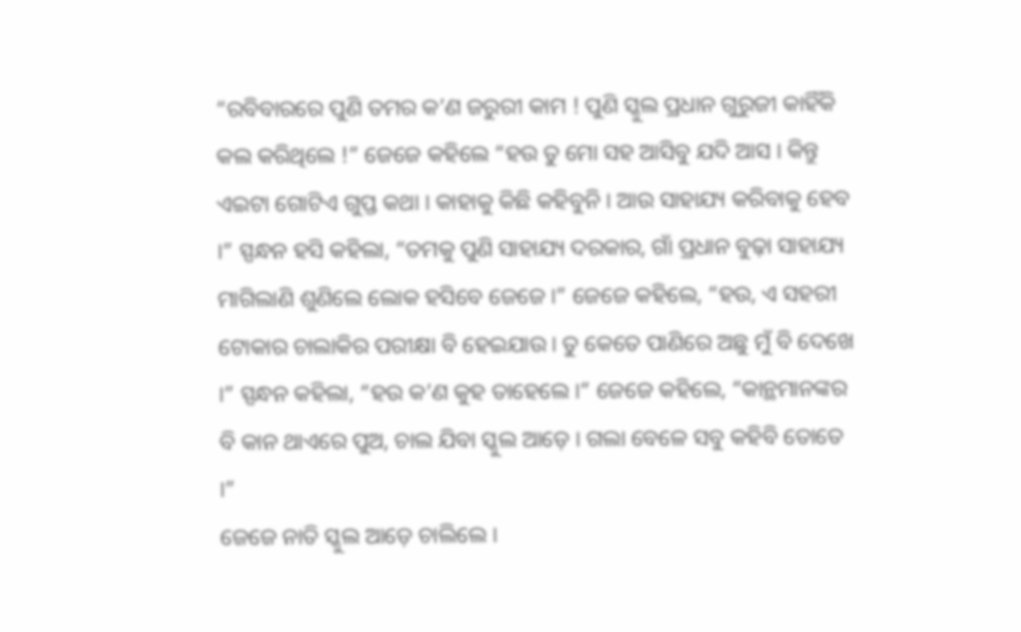“ରବିବାରରେ ପୁଣି ତମର କ’ଣ ଜରୁରୀ କାମ ! ପୁଣି ସ୍କୁଲ ପ୍ରଧାନ ଗୁରୁଜୀ କାହିଁକି କଲ କରିଥିଲେ !” ଜେଜେ କହିଲେ “ହଉ ତୁ ମୋ ସହ ଆସିବୁ ଯଦି ଆସ । କିନ୍ତୁ ଏଇଟା ଗୋଟିଏ ଗୁପ୍ତ କଥା । କାହାକୁ କିଛି କହିବୁନି । ଆଉ ସାହାଯ୍ୟ କରିବାକୁ ହେବ ।” ସ୍ପନ୍ଧନ ହସି କହିଲା, “ତମକୁ ପୁଣି ସାହାଯ୍ୟ ଦରକାର, ଗାଁ ପ୍ରଧାନ ବୁଢ଼ା ସାହାଯ୍ୟ ମାଗିଲାଣି ଶୁଣିଲେ ଲୋକ ହସିବେ ଜେଜେ ।” ଜେଜେ କହିଲେ, “ହଉ, ଏ ସହରୀ ଟୋକାର ଚାଲାକିର ପରୀକ୍ଷା ବି ହେଇଯାଉ । ତୁ କେତେ ପାଣିରେ ଅଛୁ ମୁଁ ବି ଦେଖେ ।” ସ୍ପନ୍ଧନ କହିଲା, “ହଉ କ’ଣ କୁହ ତାହେଲେ ।” ଜେଜେ କହିଲେ, “କାନ୍ଥମାନଙ୍କର ବି କାନ ଥାଏରେ ପୁଅ, ଚାଲ ଯିବା ସ୍କୁଲ ଆଡ଼େ । ଗଲା ବେଳେ ସବୁ କହିବି ତୋତେ ।”
ଜେଜେ ନାତି ସ୍କୁଲ ଆଡ଼େ ଚାଲିଲେ ।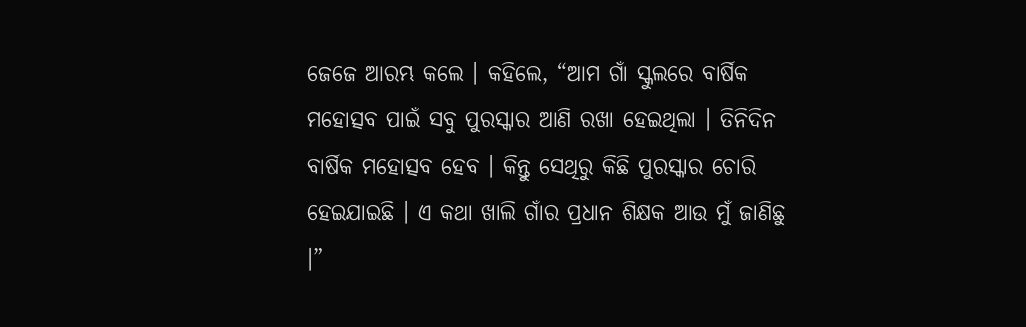ଜେଜେ ଆରମ୍ଭ କଲେ । କହିଲେ, “ଆମ ଗାଁ ସ୍କୁଲରେ ବାର୍ଷିକ ମହୋତ୍ସବ ପାଇଁ ସବୁ ପୁରସ୍କାର ଆଣି ରଖା ହେଇଥିଲା । ତିନିଦିନ ବାର୍ଷିକ ମହୋତ୍ସବ ହେବ । କିନ୍ତୁ ସେଥିରୁ କିଛି ପୁରସ୍କାର ଚୋରି ହେଇଯାଇଛି । ଏ କଥା ଖାଲି ଗାଁର ପ୍ରଧାନ ଶିକ୍ଷକ ଆଉ ମୁଁ ଜାଣିଛୁ ।”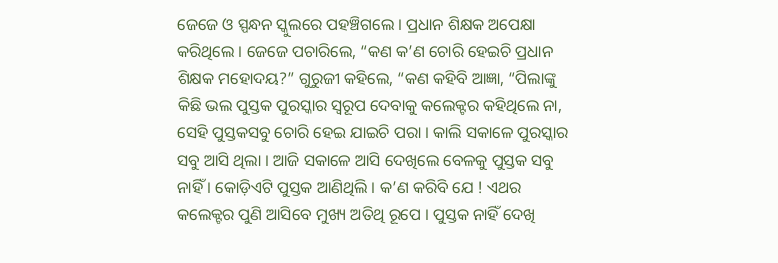ଜେଜେ ଓ ସ୍ପନ୍ଧନ ସ୍କୁଲରେ ପହଞ୍ଚିଗଲେ । ପ୍ରଧାନ ଶିକ୍ଷକ ଅପେକ୍ଷା କରିଥିଲେ । ଜେଜେ ପଚାରିଲେ, “କଣ କ’ଣ ଚୋରି ହେଇଚି ପ୍ରଧାନ ଶିକ୍ଷକ ମହୋଦୟ?” ଗୁରୁଜୀ କହିଲେ, “କଣ କହିବି ଆଜ୍ଞା, “ପିଲାଙ୍କୁ କିଛି ଭଲ ପୁସ୍ତକ ପୁରସ୍କାର ସ୍ୱରୂପ ଦେବାକୁ କଲେକ୍ଟର କହିଥିଲେ ନା, ସେହି ପୁସ୍ତକସବୁ ଚୋରି ହେଇ ଯାଇଚି ପରା । କାଲି ସକାଳେ ପୁରସ୍କାର ସବୁ ଆସି ଥିଲା । ଆଜି ସକାଳେ ଆସି ଦେଖିଲେ ବେଳକୁ ପୁସ୍ତକ ସବୁ ନାହିଁ । କୋଡ଼ିଏଟି ପୁସ୍ତକ ଆଣିଥିଲି । କ’ଣ କରିବି ଯେ ! ଏଥର କଲେକ୍ଟର ପୁଣି ଆସିବେ ମୁଖ୍ୟ ଅତିଥି ରୂପେ । ପୁସ୍ତକ ନାହିଁ ଦେଖି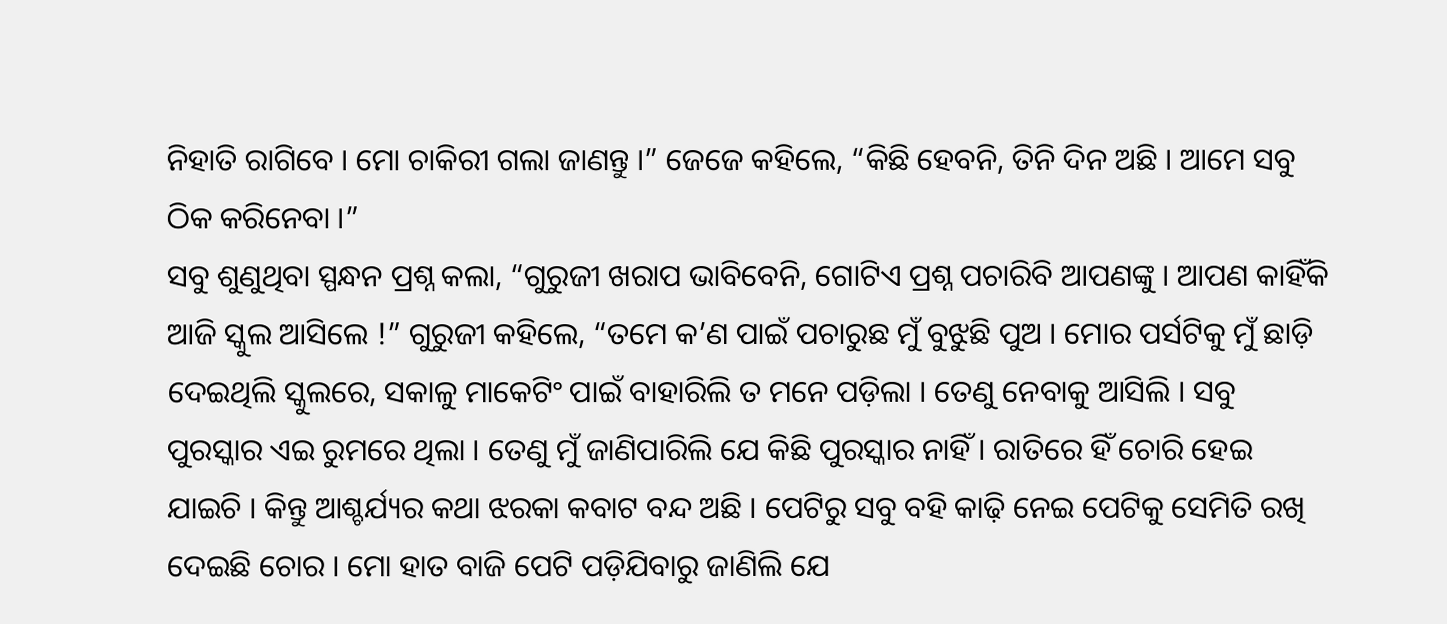ନିହାତି ରାଗିବେ । ମୋ ଚାକିରୀ ଗଲା ଜାଣନ୍ତୁ ।” ଜେଜେ କହିଲେ, “କିଛି ହେବନି, ତିନି ଦିନ ଅଛି । ଆମେ ସବୁ ଠିକ କରିନେବା ।”
ସବୁ ଶୁଣୁଥିବା ସ୍ପନ୍ଧନ ପ୍ରଶ୍ନ କଲା, “ଗୁରୁଜୀ ଖରାପ ଭାବିବେନି, ଗୋଟିଏ ପ୍ରଶ୍ନ ପଚାରିବି ଆପଣଙ୍କୁ । ଆପଣ କାହିଁକି ଆଜି ସ୍କୁଲ ଆସିଲେ !” ଗୁରୁଜୀ କହିଲେ, “ତମେ କ’ଣ ପାଇଁ ପଚାରୁଛ ମୁଁ ବୁଝୁଛି ପୁଅ । ମୋର ପର୍ସଟିକୁ ମୁଁ ଛାଡ଼ି ଦେଇଥିଲି ସ୍କୁଲରେ, ସକାଳୁ ମାକେଟିଂ ପାଇଁ ବାହାରିଲି ତ ମନେ ପଡ଼ିଲା । ତେଣୁ ନେବାକୁ ଆସିଲି । ସବୁ ପୁରସ୍କାର ଏଇ ରୁମରେ ଥିଲା । ତେଣୁ ମୁଁ ଜାଣିପାରିଲି ଯେ କିଛି ପୁରସ୍କାର ନାହିଁ । ରାତିରେ ହିଁ ଚୋରି ହେଇ ଯାଇଚି । କିନ୍ତୁ ଆଶ୍ଚର୍ଯ୍ୟର କଥା ଝରକା କବାଟ ବନ୍ଦ ଅଛି । ପେଟିରୁ ସବୁ ବହି କାଢ଼ି ନେଇ ପେଟିକୁ ସେମିତି ରଖି ଦେଇଛି ଚୋର । ମୋ ହାତ ବାଜି ପେଟି ପଡ଼ିଯିବାରୁ ଜାଣିଲି ଯେ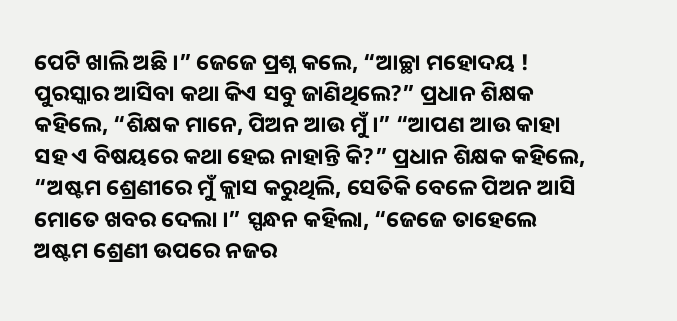ପେଟି ଖାଲି ଅଛି ।” ଜେଜେ ପ୍ରଶ୍ନ କଲେ, “ଆଚ୍ଛା ମହୋଦୟ ! ପୁରସ୍କାର ଆସିବା କଥା କିଏ ସବୁ ଜାଣିଥିଲେ?” ପ୍ରଧାନ ଶିକ୍ଷକ କହିଲେ, “ଶିକ୍ଷକ ମାନେ, ପିଅନ ଆଉ ମୁଁ ।” “ଆପଣ ଆଉ କାହା ସହ ଏ ବିଷୟରେ କଥା ହେଇ ନାହାନ୍ତି କି?” ପ୍ରଧାନ ଶିକ୍ଷକ କହିଲେ, “ଅଷ୍ଟମ ଶ୍ରେଣୀରେ ମୁଁ କ୍ଲାସ କରୁଥିଲି, ସେତିକି ବେଳେ ପିଅନ ଆସି ମୋତେ ଖବର ଦେଲା ।” ସ୍ପନ୍ଧନ କହିଲା, “ଜେଜେ ତାହେଲେ ଅଷ୍ଟମ ଶ୍ରେଣୀ ଉପରେ ନଜର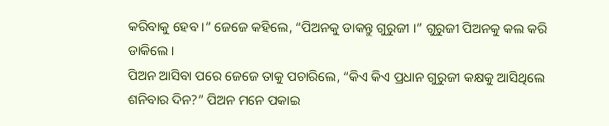କରିବାକୁ ହେବ ।” ଜେଜେ କହିଲେ, “ପିଅନକୁ ଡାକନ୍ତୁ ଗୁରୁଜୀ ।” ଗୁରୁଜୀ ପିଅନକୁ କଲ କରି ଡାକିଲେ ।
ପିଅନ ଆସିବା ପରେ ଜେଜେ ତାକୁ ପଚାରିଲେ, “କିଏ କିଏ ପ୍ରଧାନ ଗୁରୁଜୀ କକ୍ଷକୁ ଆସିଥିଲେ ଶନିବାର ଦିନ?” ପିଅନ ମନେ ପକାଇ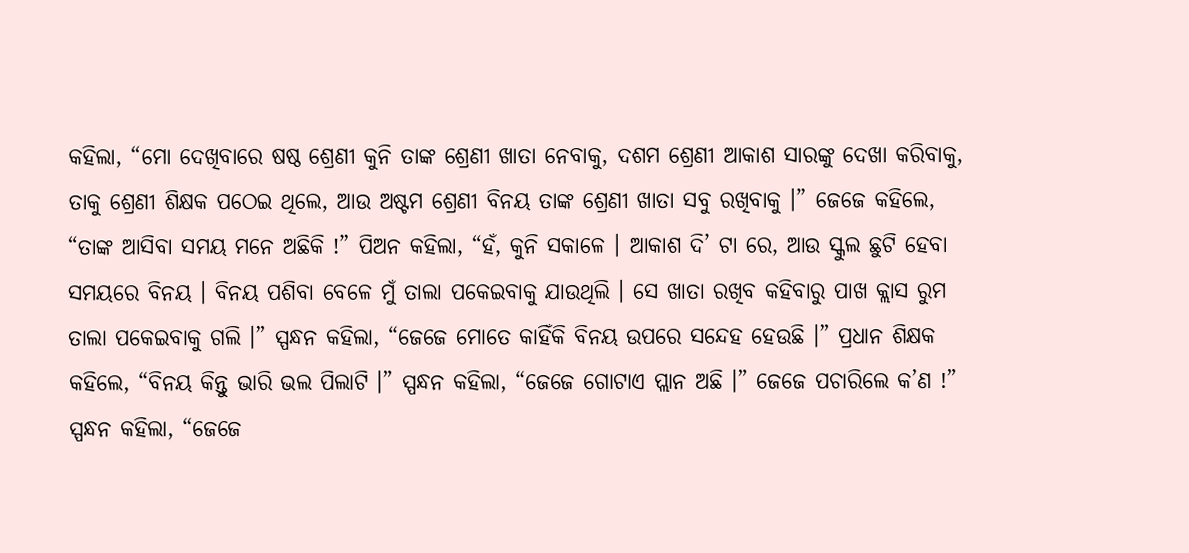କହିଲା, “ମୋ ଦେଖିବାରେ ଷଷ୍ଠ ଶ୍ରେଣୀ କୁନି ତାଙ୍କ ଶ୍ରେଣୀ ଖାତା ନେବାକୁ, ଦଶମ ଶ୍ରେଣୀ ଆକାଶ ସାରଙ୍କୁ ଦେଖା କରିବାକୁ, ତାକୁ ଶ୍ରେଣୀ ଶିକ୍ଷକ ପଠେଇ ଥିଲେ, ଆଉ ଅଷ୍ଟମ ଶ୍ରେଣୀ ବିନୟ ତାଙ୍କ ଶ୍ରେଣୀ ଖାତା ସବୁ ରଖିବାକୁ ।” ଜେଜେ କହିଲେ, “ତାଙ୍କ ଆସିବା ସମୟ ମନେ ଅଛିକି !” ପିଅନ କହିଲା, “ହଁ, କୁନି ସକାଳେ । ଆକାଶ ଦି’ ଟା ରେ, ଆଉ ସ୍କୁଲ ଛୁଟି ହେବା ସମୟରେ ବିନୟ । ବିନୟ ପଶିବା ବେଳେ ମୁଁ ତାଲା ପକେଇବାକୁ ଯାଉଥିଲି । ସେ ଖାତା ରଖିବ କହିବାରୁ ପାଖ କ୍ଲାସ ରୁମ ତାଲା ପକେଇବାକୁ ଗଲି ।” ସ୍ପନ୍ଧନ କହିଲା, “ଜେଜେ ମୋତେ କାହିଁକି ବିନୟ ଉପରେ ସନ୍ଦେହ ହେଉଛି ।” ପ୍ରଧାନ ଶିକ୍ଷକ କହିଲେ, “ବିନୟ କିନ୍ତୁ ଭାରି ଭଲ ପିଲାଟି ।” ସ୍ପନ୍ଧନ କହିଲା, “ଜେଜେ ଗୋଟାଏ ପ୍ଲାନ ଅଛି ।” ଜେଜେ ପଚାରିଲେ କ’ଣ !” ସ୍ପନ୍ଧନ କହିଲା, “ଜେଜେ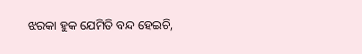ଝରକା ହୁକ ଯେମିତି ବନ୍ଦ ହେଇଚି,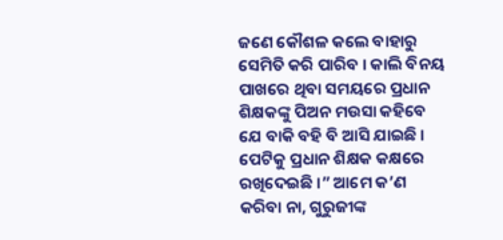ଜଣେ କୌଶଳ କଲେ ବାହାରୁ ସେମିତି କରି ପାରିବ । କାଲି ବିନୟ ପାଖରେ ଥିବା ସମୟରେ ପ୍ରଧାନ ଶିକ୍ଷକଙ୍କୁ ପିଅନ ମଉସା କହିବେ ଯେ ବାକି ବହି ବି ଆସି ଯାଇଛି । ପେଟିକୁ ପ୍ରଧାନ ଶିକ୍ଷକ କକ୍ଷରେ ରଖିଦେଇଛି ।” ଆମେ କ’ଣ କରିବା ନା, ଗୁରୁଜୀଙ୍କ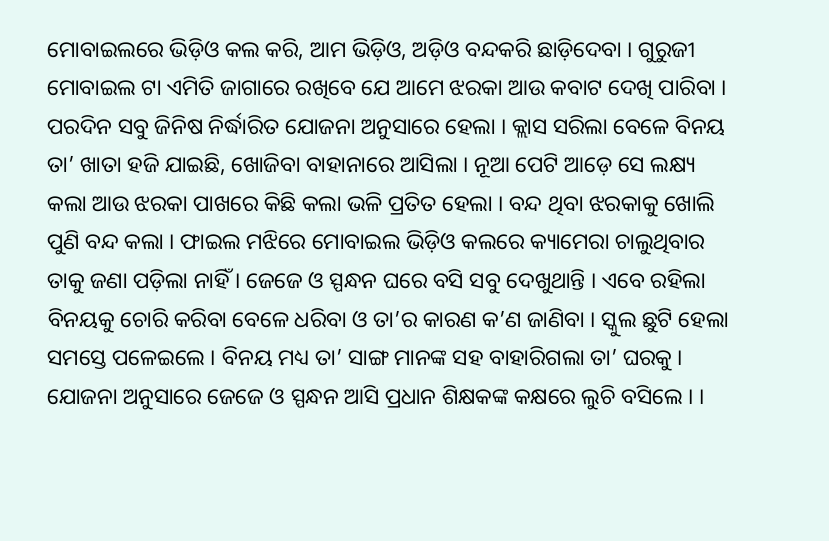ମୋବାଇଲରେ ଭିଡ଼ିଓ କଲ କରି, ଆମ ଭିଡ଼ିଓ, ଅଡ଼ିଓ ବନ୍ଦକରି ଛାଡ଼ିଦେବା । ଗୁରୁଜୀ ମୋବାଇଲ ଟା ଏମିତି ଜାଗାରେ ରଖିବେ ଯେ ଆମେ ଝରକା ଆଉ କବାଟ ଦେଖି ପାରିବା ।
ପରଦିନ ସବୁ ଜିନିଷ ନିର୍ଦ୍ଧାରିତ ଯୋଜନା ଅନୁସାରେ ହେଲା । କ୍ଲାସ ସରିଲା ବେଳେ ବିନୟ ତା’ ଖାତା ହଜି ଯାଇଛି, ଖୋଜିବା ବାହାନାରେ ଆସିଲା । ନୂଆ ପେଟି ଆଡ଼େ ସେ ଲକ୍ଷ୍ୟ କଲା ଆଉ ଝରକା ପାଖରେ କିଛି କଲା ଭଳି ପ୍ରତିତ ହେଲା । ବନ୍ଦ ଥିବା ଝରକାକୁ ଖୋଲି ପୁଣି ବନ୍ଦ କଲା । ଫାଇଲ ମଝିରେ ମୋବାଇଲ ଭିଡ଼ିଓ କଲରେ କ୍ୟାମେରା ଚାଲୁଥିବାର ତାକୁ ଜଣା ପଡ଼ିଲା ନାହିଁ । ଜେଜେ ଓ ସ୍ପନ୍ଧନ ଘରେ ବସି ସବୁ ଦେଖୁଥାନ୍ତି । ଏବେ ରହିଲା ବିନୟକୁ ଚୋରି କରିବା ବେଳେ ଧରିବା ଓ ତା’ର କାରଣ କ’ଣ ଜାଣିବା । ସ୍କୁଲ ଛୁଟି ହେଲା ସମସ୍ତେ ପଳେଇଲେ । ବିନୟ ମଧ୍ୟ ତା’ ସାଙ୍ଗ ମାନଙ୍କ ସହ ବାହାରିଗଲା ତା’ ଘରକୁ । ଯୋଜନା ଅନୁସାରେ ଜେଜେ ଓ ସ୍ପନ୍ଧନ ଆସି ପ୍ରଧାନ ଶିକ୍ଷକଙ୍କ କକ୍ଷରେ ଲୁଚି ବସିଲେ । ।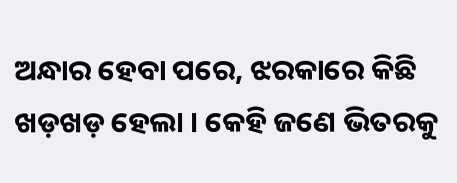ଅନ୍ଧାର ହେବା ପରେ, ଝରକାରେ କିଛି ଖଡ଼ଖଡ଼ ହେଲା । କେହି ଜଣେ ଭିତରକୁ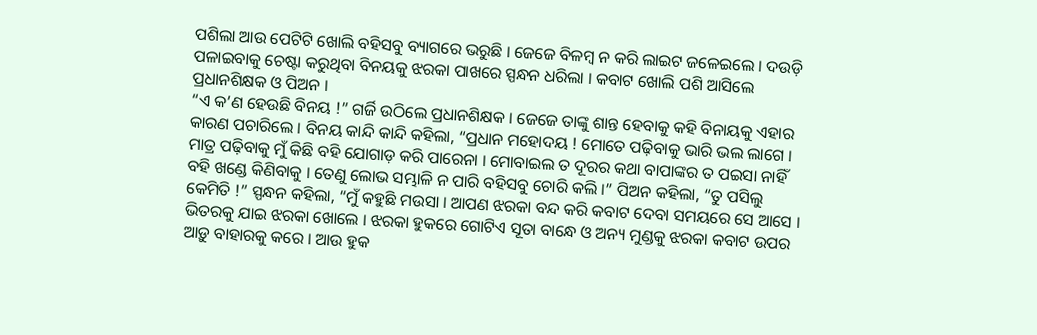ପଶିଲା ଆଉ ପେଟିଟି ଖୋଲି ବହିସବୁ ବ୍ୟାଗରେ ଭରୁଛି । ଜେଜେ ବିଳମ୍ବ ନ କରି ଲାଇଟ ଜଳେଇଲେ । ଦଉଡ଼ି ପଳାଇବାକୁ ଚେଷ୍ଟା କରୁଥିବା ବିନୟକୁ ଝରକା ପାଖରେ ସ୍ପନ୍ଧନ ଧରିଲା । କବାଟ ଖୋଲି ପଶି ଆସିଲେ ପ୍ରଧାନଶିକ୍ଷକ ଓ ପିଅନ ।
“ଏ କ’ଣ ହେଉଛି ବିନୟ !” ଗର୍ଜି ଉଠିଲେ ପ୍ରଧାନଶିକ୍ଷକ । ଜେଜେ ତାଙ୍କୁ ଶାନ୍ତ ହେବାକୁ କହି ବିନାୟକୁ ଏହାର କାରଣ ପଚାରିଲେ । ବିନୟ କାନ୍ଦି କାନ୍ଦି କହିଲା, “ପ୍ରଧାନ ମହୋଦୟ ! ମୋତେ ପଢ଼ିବାକୁ ଭାରି ଭଲ ଲାଗେ । ମାତ୍ର ପଢ଼ିବାକୁ ମୁଁ କିଛି ବହି ଯୋଗାଡ଼ କରି ପାରେନା । ମୋବାଇଲ ତ ଦୂରର କଥା ବାପାଙ୍କର ତ ପଇସା ନାହିଁ ବହି ଖଣ୍ଡେ କିଣିବାକୁ । ତେଣୁ ଲୋଭ ସମ୍ଭାଳି ନ ପାରି ବହିସବୁ ଚୋରି କଲି ।” ପିଅନ କହିଲା, “ତୁ ପସିଲୁ କେମିତି !” ସ୍ପନ୍ଧନ କହିଲା, “ମୁଁ କହୁଛି ମଉସା । ଆପଣ ଝରକା ବନ୍ଦ କରି କବାଟ ଦେବା ସମୟରେ ସେ ଆସେ । ଭିତରକୁ ଯାଇ ଝରକା ଖୋଲେ । ଝରକା ହୁକରେ ଗୋଟିଏ ସୂତା ବାନ୍ଧେ ଓ ଅନ୍ୟ ମୁଣ୍ଡକୁ ଝରକା କବାଟ ଉପର ଆଡ଼ୁ ବାହାରକୁ କରେ । ଆଉ ହୁକ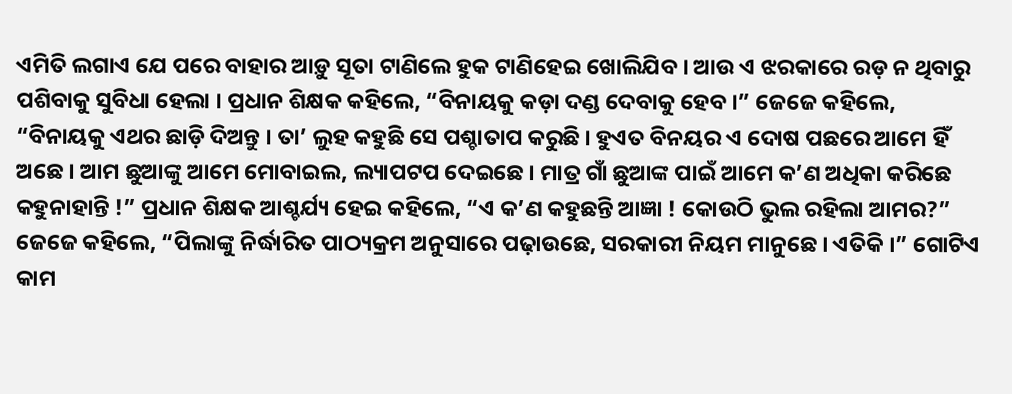ଏମିତି ଲଗାଏ ଯେ ପରେ ବାହାର ଆଡ଼ୁ ସୂତା ଟାଣିଲେ ହୁକ ଟାଣିହେଇ ଖୋଲିଯିବ । ଆଉ ଏ ଝରକାରେ ରଡ଼ ନ ଥିବାରୁ ପଶିବାକୁ ସୁବିଧା ହେଲା । ପ୍ରଧାନ ଶିକ୍ଷକ କହିଲେ, “ବିନାୟକୁ କଡ଼ା ଦଣ୍ଡ ଦେବାକୁ ହେବ ।” ଜେଜେ କହିଲେ, “ବିନାୟକୁ ଏଥର ଛାଡ଼ି ଦିଅନ୍ତୁ । ତା’ ଲୁହ କହୁଛି ସେ ପଶ୍ଚାତାପ କରୁଛି । ହୁଏତ ବିନୟର ଏ ଦୋଷ ପଛରେ ଆମେ ହିଁ ଅଛେ । ଆମ ଛୁଆଙ୍କୁ ଆମେ ମୋବାଇଲ, ଲ୍ୟାପଟପ ଦେଇଛେ । ମାତ୍ର ଗାଁ ଛୁଆଙ୍କ ପାଇଁ ଆମେ କ’ଣ ଅଧିକା କରିଛେ କହୁନାହାନ୍ତି !” ପ୍ରଧାନ ଶିକ୍ଷକ ଆଶ୍ଚର୍ଯ୍ୟ ହେଇ କହିଲେ, “ଏ କ’ଣ କହୁଛନ୍ତି ଆଜ୍ଞା ! କୋଉଠି ଭୁଲ ରହିଲା ଆମର?”
ଜେଜେ କହିଲେ, “ପିଲାଙ୍କୁ ନିର୍ଦ୍ଧାରିତ ପାଠ୍ୟକ୍ରମ ଅନୁସାରେ ପଢ଼ାଉଛେ, ସରକାରୀ ନିୟମ ମାନୁଛେ । ଏତିକି ।” ଗୋଟିଏ କାମ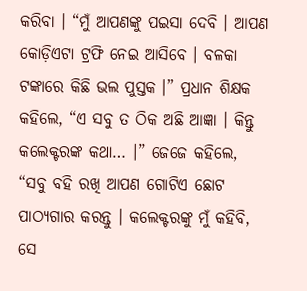କରିବା । “ମୁଁ ଆପଣଙ୍କୁ ପଇସା ଦେବି । ଆପଣ କୋଡ଼ିଏଟା ଟ୍ରଫି ନେଇ ଆସିବେ । ବଳକା ଟଙ୍କାରେ କିଛି ଭଲ ପୁସ୍ତକ ।” ପ୍ରଧାନ ଶିକ୍ଷକ କହିଲେ, “ଏ ସବୁ ତ ଠିକ ଅଛି ଆଜ୍ଞା । କିନ୍ତୁ କଲେକ୍ଟରଙ୍କ କଥା… ।” ଜେଜେ କହିଲେ, “ସବୁ ବହି ରଖି ଆପଣ ଗୋଟିଏ ଛୋଟ ପାଠ୍ୟଗାର କରନ୍ତୁ । କଲେକ୍ଟରଙ୍କୁ ମୁଁ କହିବି, ସେ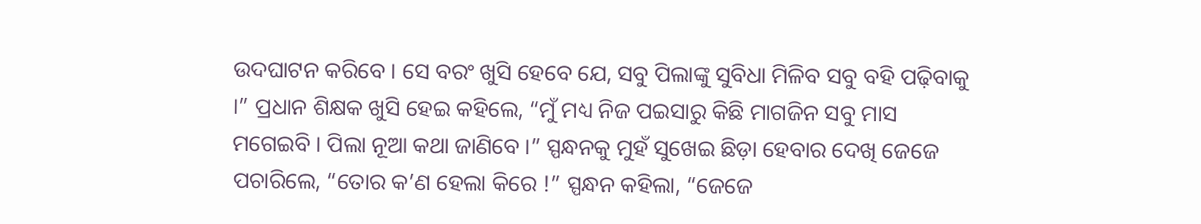ଉଦଘାଟନ କରିବେ । ସେ ବରଂ ଖୁସି ହେବେ ଯେ, ସବୁ ପିଲାଙ୍କୁ ସୁବିଧା ମିଳିବ ସବୁ ବହି ପଢ଼ିବାକୁ ।” ପ୍ରଧାନ ଶିକ୍ଷକ ଖୁସି ହେଇ କହିଲେ, “ମୁଁ ମଧ୍ୟ ନିଜ ପଇସାରୁ କିଛି ମାଗଜିନ ସବୁ ମାସ ମଗେଇବି । ପିଲା ନୂଆ କଥା ଜାଣିବେ ।” ସ୍ପନ୍ଧନକୁ ମୁହଁ ସୁଖେଇ ଛିଡ଼ା ହେବାର ଦେଖି ଜେଜେ ପଚାରିଲେ, “ତୋର କ’ଣ ହେଲା କିରେ !” ସ୍ପନ୍ଧନ କହିଲା, “ଜେଜେ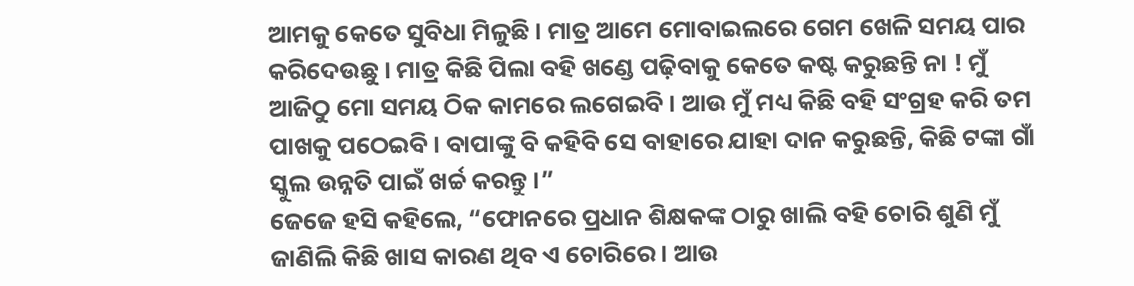ଆମକୁ କେତେ ସୁବିଧା ମିଳୁଛି । ମାତ୍ର ଆମେ ମୋବାଇଲରେ ଗେମ ଖେଳି ସମୟ ପାର କରିଦେଉଛୁ । ମାତ୍ର କିଛି ପିଲା ବହି ଖଣ୍ଡେ ପଢ଼ିବାକୁ କେତେ କଷ୍ଟ କରୁଛନ୍ତି ନା ! ମୁଁ ଆଜିଠୁ ମୋ ସମୟ ଠିକ କାମରେ ଲଗେଇବି । ଆଉ ମୁଁ ମଧ୍ୟ କିଛି ବହି ସଂଗ୍ରହ କରି ତମ ପାଖକୁ ପଠେଇବି । ବାପାଙ୍କୁ ବି କହିବି ସେ ବାହାରେ ଯାହା ଦାନ କରୁଛନ୍ତି, କିଛି ଟଙ୍କା ଗାଁ ସ୍କୁଲ ଉନ୍ନତି ପାଇଁ ଖର୍ଚ୍ଚ କରନ୍ତୁ ।”
ଜେଜେ ହସି କହିଲେ, “ଫୋନରେ ପ୍ରଧାନ ଶିକ୍ଷକଙ୍କ ଠାରୁ ଖାଲି ବହି ଚୋରି ଶୁଣି ମୁଁ ଜାଣିଲି କିଛି ଖାସ କାରଣ ଥିବ ଏ ଚୋରିରେ । ଆଉ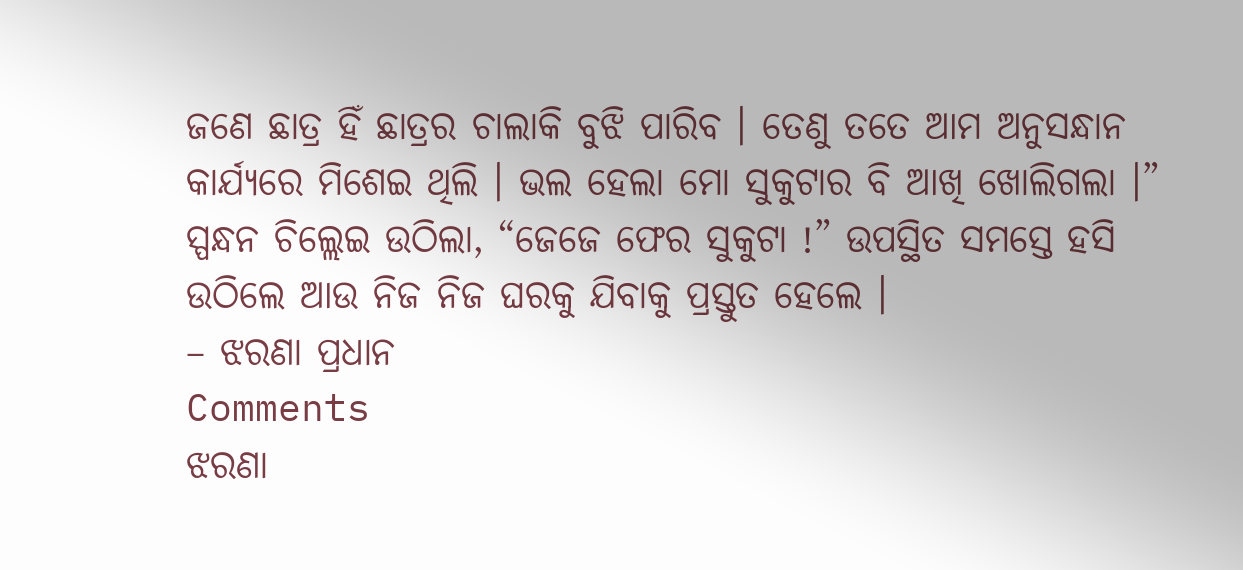ଜଣେ ଛାତ୍ର ହିଁ ଛାତ୍ରର ଚାଲାକି ବୁଝି ପାରିବ । ତେଣୁ ତତେ ଆମ ଅନୁସନ୍ଧାନ କାର୍ଯ୍ୟରେ ମିଶେଇ ଥିଲି । ଭଲ ହେଲା ମୋ ସୁକୁଟାର ବି ଆଖି ଖୋଲିଗଲା ।” ସ୍ପନ୍ଧନ ଚିଲ୍ଲେଇ ଉଠିଲା, “ଜେଜେ ଫେର ସୁକୁଟା !” ଉପସ୍ଥିତ ସମସ୍ତେ ହସି ଉଠିଲେ ଆଉ ନିଜ ନିଜ ଘରକୁ ଯିବାକୁ ପ୍ରସ୍ତୁତ ହେଲେ ।
– ଝରଣା ପ୍ରଧାନ
Comments
ଝରଣା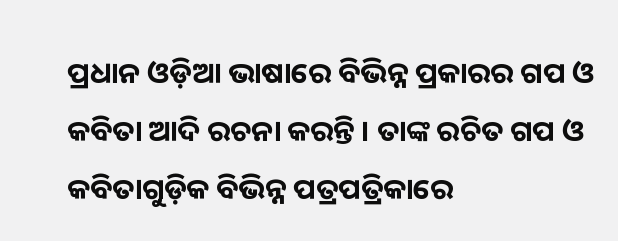ପ୍ରଧାନ ଓଡ଼ିଆ ଭାଷାରେ ବିଭିନ୍ନ ପ୍ରକାରର ଗପ ଓ କବିତା ଆଦି ରଚନା କରନ୍ତି । ତାଙ୍କ ରଚିତ ଗପ ଓ କବିତାଗୁଡ଼ିକ ବିଭିନ୍ନ ପତ୍ରପତ୍ରିକାରେ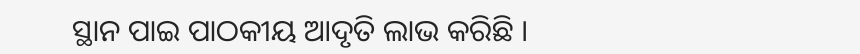ସ୍ଥାନ ପାଇ ପାଠକୀୟ ଆଦୃତି ଲାଭ କରିଛି ।